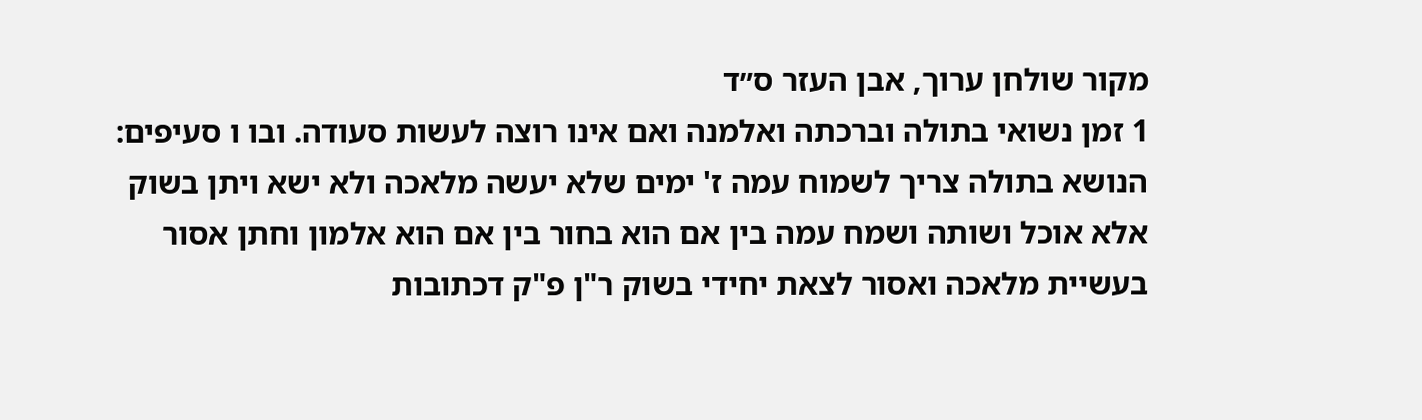מקור שולחן ערוך, אבן העזר ס״ד
1 זמן נשואי בתולה וברכתה ואלמנה ואם אינו רוצה לעשות סעודה. ובו ו סעיפים: הנושא בתולה צריך לשמוח עמה ז' ימים שלא יעשה מלאכה ולא ישא ויתן בשוק אלא אוכל ושותה ושמח עמה בין אם הוא בחור בין אם הוא אלמון וחתן אסור בעשיית מלאכה ואסור לצאת יחידי בשוק ר"ן פ"ק דכתובות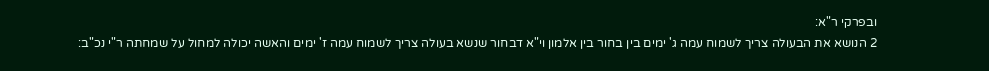ובפרקי ר"א:
2 הנושא את הבעולה צריך לשמוח עמה ג' ימים בין בחור בין אלמון וי"א דבחור שנשא בעולה צריך לשמוח עמה ז' ימים והאשה יכולה למחול על שמחתה ר"י נכ"ב: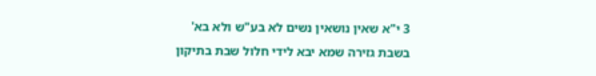3 י"א שאין נושאין נשים לא בע"ש ולא בא' בשבת גזירה שמא יבא לידי חלול שבת בתיקון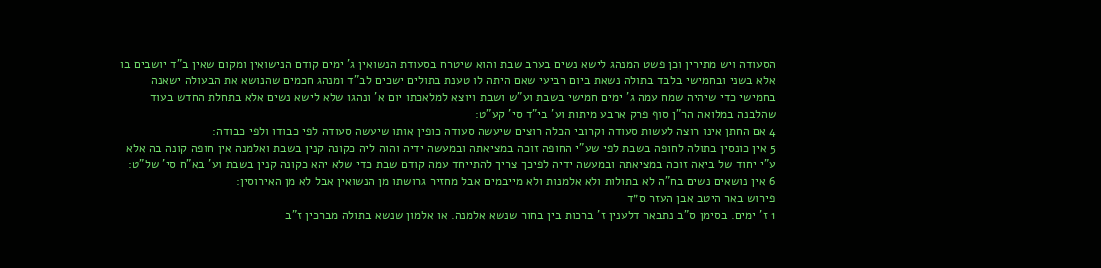הסעודה ויש מתירין וכן פשט המנהג לישא נשים בערב שבת והוא שיטרח בסעודת הנשואין ג' ימים קודם הנישואין ומקום שאין ב"ד יושבים בו אלא בשני ובחמישי בלבד בתולה נשאת ביום רביעי שאם היתה לו טענת בתולים ישכים לב"ד ומנהג חכמים שהנושא את הבעולה ישאנה בחמישי כדי שיהיה שמח עמה ג' ימים חמישי בשבת וע"ש ושבת ויוצא למלאכתו יום א' ונהגו שלא לישא נשים אלא בתחלת החדש בעוד שהלבנה במלואה הר"ן סוף פרק ארבע מיתות וע' בי"ד סי' קע"ט:
4 אם החתן אינו רוצה לעשות סעודה וקרובי הכלה רוצים שיעשה סעודה כופין אותו שיעשה סעודה לפי כבודו ולפי כבודה:
5 אין כונסין בתולה לחופה בשבת לפי שע"י החופה זוכה במציאתה ובמעשה ידיה והוה ליה כקונה קנין בשבת ואלמנה אין חופה קונה בה אלא ע"י יחוד של ביאה זוכה במציאתה ובמעשה ידיה לפיכך צריך להתייחד עמה קודם שבת כדי שלא יהא כקונה קנין בשבת וע' בא"ח סי' של"ט:
6 אין נושאים נשים בח"ה לא בתולות ולא אלמנות ולא מייבמים אבל מחזיר גרושתו מן הנשואין אבל לא מן האירוסין:
פירוש באר היטב אבן העזר ס״ד
1 ז' ימים. בסימן ס"ב נתבאר דלענין ז' ברכות בין בחור שנשא אלמנה. או אלמון שנשא בתולה מברכין ז"ב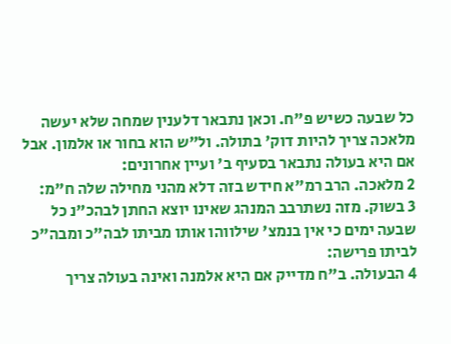כל שבעה כשיש פ"ח. וכאן נתבאר דלענין שמחה שלא יעשה מלאכה צריך להיות דוק' בתולה. ול"ש הוא בחור או אלמון. אבל אם היא בעולה נתבאר בסעיף ב' ועיין אחרונים:
2 מלאכה. הרב רמ"א חידש בזה דלא מהני מחילה שלה ח"מ:
3 בשוק. מזה נשתרבב המנהג שאינו יוצא החתן לבהכ"נ כל שבעה ימים כי אין בנמצ' שילווהו אותו מביתו לבה"כ ומבה"כ לביתו פרישה:
4 הבעולה. ב"ח מדייק אם היא אלמנה ואינה בעולה צריך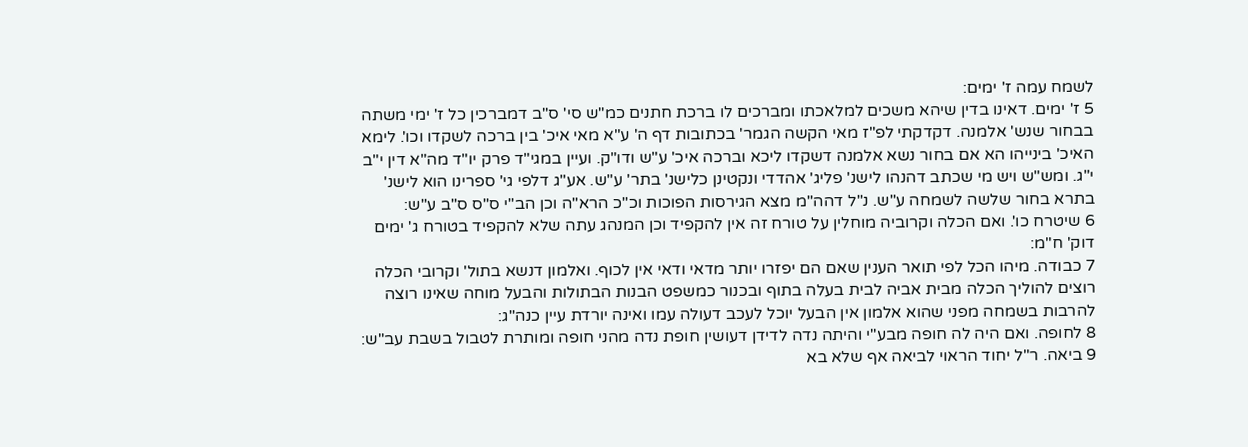לשמח עמה ז' ימים:
5 ז' ימים. דאינו בדין שיהא משכים למלאכתו ומברכים לו ברכת חתנים כמ"ש סי' ס"ב דמברכין כל ז' ימי משתה בבחור שנש' אלמנה. דקדקתי לפ"ז מאי הקשה הגמר' בכתובות דף ה' ע"א מאי איכ' בין ברכה לשקדו וכו'. לימא האיכ' בינייהו הא אם בחור נשא אלמנה דשקדו ליכא וברכה איכ' ע"ש ודו"ק. ועיין במגי"ד פרק יו"ד מה"א דין י"ב י"ג. ומש"ש ויש מי שכתב דהנהו לישנ' פליג' אהדדי ונקטינן כלישנ' בתר' ע"ש. אע"ג דלפי גי' ספרינו הוא לישנ' בתרא בחור שלשה לשמחה ע"ש. נ"ל דהה"מ מצא הגירסות הפוכות וכ"כ הרא"ה וכן הב"י ס"ס ס"ב ע"ש:
6 שיטרח כו'. ואם הכלה וקרוביה מוחלין על טורח זה אין להקפיד וכן המנהג עתה שלא להקפיד בטורח ג' ימים דוק' ח"מ:
7 כבודה. מיהו הכל לפי תואר הענין שאם הם יפזרו יותר מדאי ודאי אין לכוף. ואלמון דנשא בתול' וקרובי הכלה רוצים להוליך הכלה מבית אביה לבית בעלה בתוף ובכנור כמשפט הבנות הבתולות והבעל מוחה שאינו רוצה להרבות בשמחה מפני שהוא אלמון אין הבעל יוכל לעכב דעולה עמו ואינה יורדת עיין כנה"ג:
8 לחופה. ואם היה לה חופה מבע"י והיתה נדה לדידן דעושין חופת נדה מהני חופה ומותרת לטבול בשבת עב"ש:
9 ביאה. ר"ל יחוד הראוי לביאה אף שלא בא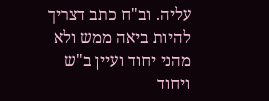עליה. וב"ח כתב דצריך להיות ביאה ממש ולא מהני יחוד ועיין ב"ש ויחוד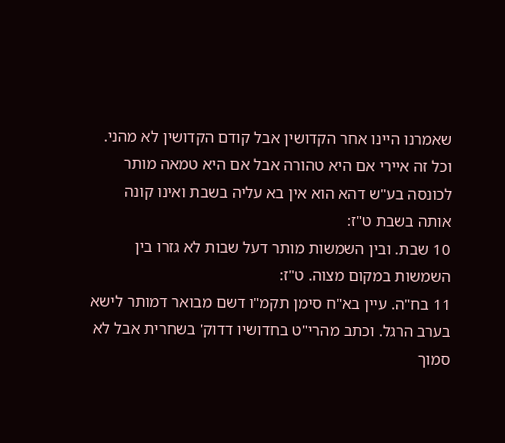שאמרנו היינו אחר הקדושין אבל קודם הקדושין לא מהני. וכל זה איירי אם היא טהורה אבל אם היא טמאה מותר לכונסה בע"ש דהא הוא אין בא עליה בשבת ואינו קונה אותה בשבת ט"ז:
10 שבת. ובין השמשות מותר דעל שבות לא גזרו בין השמשות במקום מצוה. ט"ז:
11 בח"ה. עיין בא"ח סימן תקמ"ו דשם מבואר דמותר לישא בערב הרגל. וכתב מהרי"ט בחדושיו דדוק' בשחרית אבל לא סמוך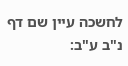לחשכה עיין שם דף נ"ב ע"ב: